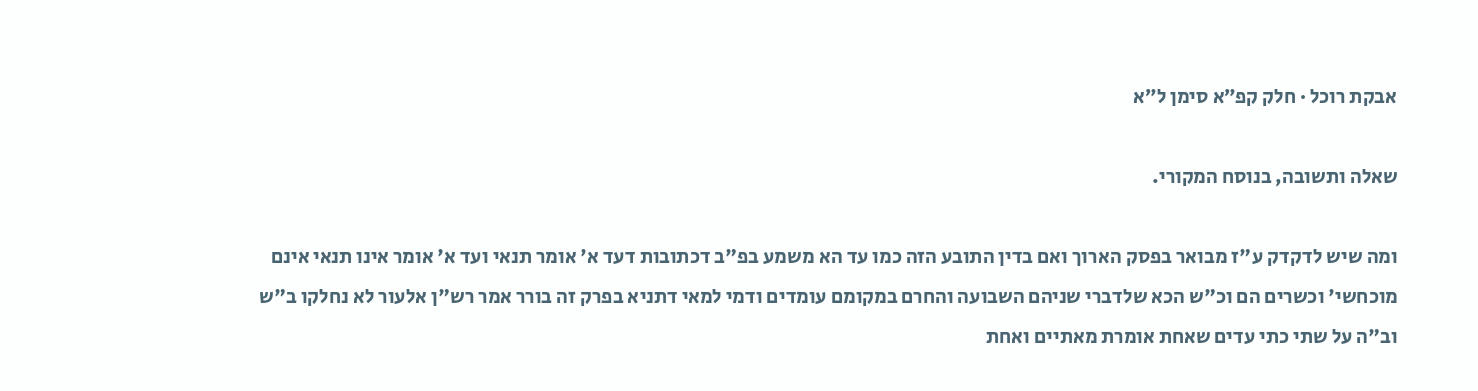אבקת רוכל · חלק קפ״א סימן ל״א

שאלה ותשובה, בנוסח המקורי.

ומה שיש לדקדק ע"ז מבואר בפסק הארוך ואם בדין התובע הזה כמו עד הא משמע בפ"ב דכתובות דעד א' אומר תנאי ועד א' אומר אינו תנאי אינם מוכחשי' וכשרים הם וכ"ש הכא שלדברי שניהם השבועה והחרם במקומם עומדים ודמי למאי דתניא בפרק זה בורר אמר רש"ן אלעור לא נחלקו ב"ש וב"ה על שתי כתי עדים שאחת אומרת מאתיים ואחת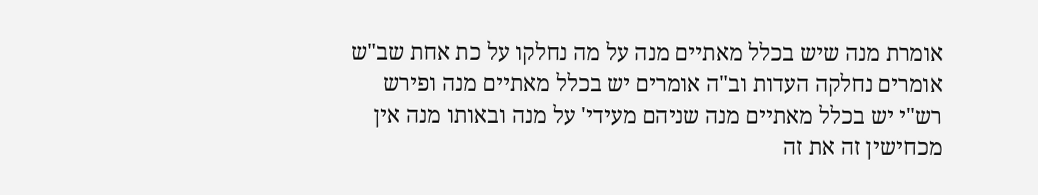אומרת מנה שיש בכלל מאתיים מנה על מה נחלקו על כת אחת שב"ש אומרים נחלקה העדות וב"ה אומרים יש בכלל מאתיים מנה ופירש רש"י יש בכלל מאתיים מנה שניהם מעידי' על מנה ובאותו מנה אין מכחישין זה את זה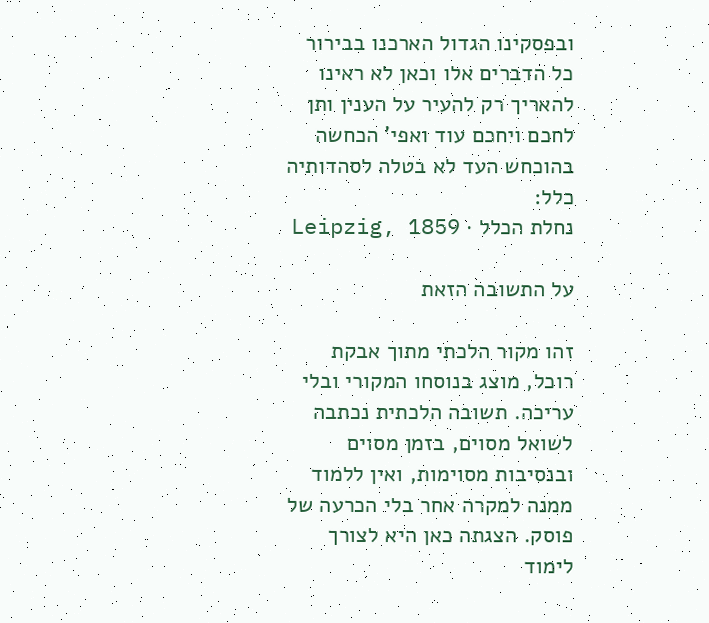ובפסקינו הגדול הארכנו בבירור כל הדברים אלו וכאן לא ראינו להאריך רק להעיר על הענין ותן לחכם ויחכם עוד ואפי' הכחשה בהוכחש העד לא בטלה לסהדותיה כלל:
נחלת הכלל · Leipzig, 1859

על התשובה הזאת

זהו מקור הלכתי מתוך אבקת רוכל, מוצג בנוסחו המקורי ובלי עריכה. תשובה הלכתית נכתבה לשואל מסוים, בזמן מסוים ובנסיבות מסוימות, ואין ללמוד ממנה למקרה אחר בלי הכרעה של פוסק. הצגתה כאן היא לצורך לימוד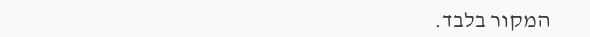המקור בלבד.